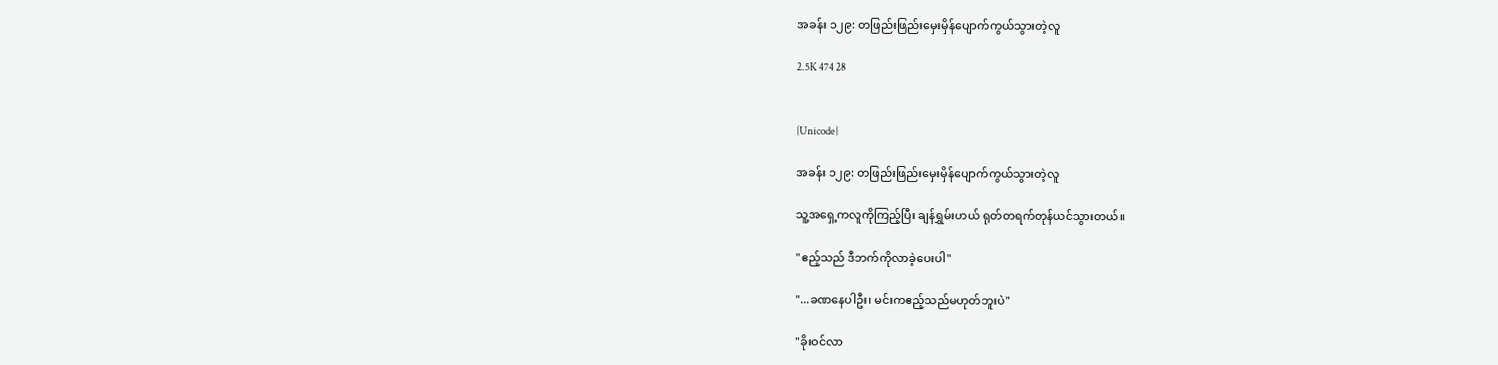အခန်း ၁၂၉: တဖြည်းဖြည်းမှေးမှိန်ပျောက်ကွယ်သွားတဲ့လူ

2.5K 474 28


{Unicode}

အခန်း ၁၂၉: တဖြည်းဖြည်းမှေးမှိန်ပျောက်ကွယ်သွားတဲ့လူ

သူ့အရှေ့ကလူကိုကြည့်ပြီး ချန်ရွှမ်းဟယ် ရုတ်တရက်တုန်ယင်သွားတယ်။

"ဧည့်သည် ဒီဘက်ကိုလာခဲ့ပေးပါ"

"...ခဏနေပါဦး၊ မင်းကဧည့်သည်မဟုတ်ဘူးပဲ"

"ခိုးဝင်လာ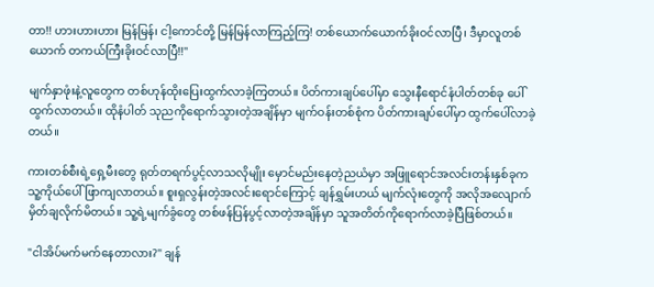တာ!! ဟားဟားဟား မြန်မြန်၊ ငါ့ကောင်တို့ မြန်မြန်လာကြည့်ကြ! တစ်ယောက်ယောက်ခိုးဝင်လာပြီ၊ ဒီမှာလူတစ်ယောက် တကယ်ကြီးခိုးဝင်လာပြီ!!"

မျက်နှာဖုံးနဲ့လူတွေက တစ်ဟုန်ထိုးပြေးထွက်လာခဲ့ကြတယ်။ ပိတ်ကားချပ်ပေါ်မှာ သွေးနီရောင်နံပါတ်တစ်ခု ပေါ်ထွက်လာတယ်။ ထိုနံပါတ် သုညကိုရောက်သွားတဲ့အချိန်မှာ မျက်ဝန်းတစ်စုံက ပိတ်ကားချပ်ပေါ်မှာ ထွက်ပေါ်လာခဲ့တယ်။

ကားတစ်စီးရဲ့ရှေ့မီးတွေ ရုတ်တရက်ပွင့်လာသလိုမျိုး မှောင်မည်းနေတဲ့ညယံမှာ အဖြူရောင်အလင်းတန်းနှစ်ခုက သူ့ကိုယ်ပေါ်ဖြာကျလာတယ်။ စူးရှလွန်းတဲ့အလင်းရောင်ကြောင့် ချန်ရွှမ်းဟယ် မျက်လုံးတွေကို အလိုအလျောက်မှိတ်ချလိုက်မိတယ်။ သူ့ရဲ့မျက်ခွံတွေ တစ်ဖန်ပြန်ပွင့်လာတဲ့အချိန်မှာ သူအတိတ်ကိုရောက်လာခဲ့ပြီဖြစ်တယ်။

"ငါအိပ်မက်မက်နေတာလား?" ချန်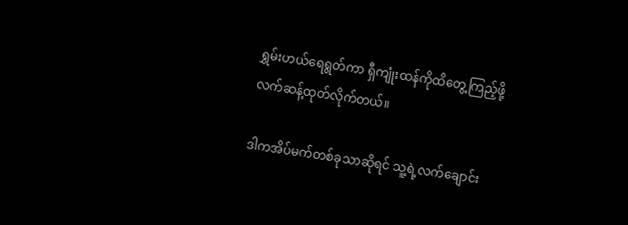ရွှမ်းဟယ်ရေရွတ်ကာ ရှီကျုံးထန်ကိုထိတွေ့ကြည့်ဖို့ လက်ဆန့်ထုတ်လိုက်တယ်။

ဒါကအိပ်မက်တစ်ခုသာဆိုရင် သူ့ရဲ့လက်ချောင်း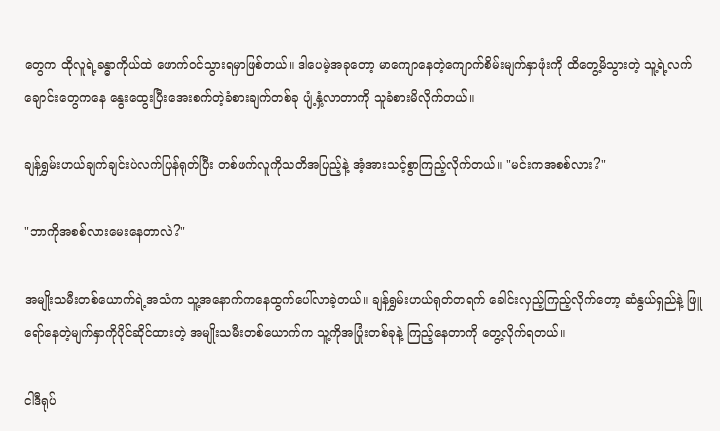တွေက ထိုလူရဲ့ခန္ဓာကိုယ်ထဲ ဖောက်ဝင်သွားရမှာဖြစ်တယ်။ ဒါပေမဲ့အခုတော့ မာကျောနေတဲ့ကျောက်စိမ်းမျက်နှာဖုံးကို ထိတွေ့မိသွားတဲ့ သူ့ရဲ့လက်ချောင်းတွေကနေ နွေးထွေးပြီးအေးစက်တဲ့ခံစားချက်တစ်ခု ပျံ့နှံ့လာတာကို သူခံစားမိလိုက်တယ်။

ချန်ရွှမ်းဟယ်ချက်ချင်းပဲလက်ပြန်ရုတ်ပြီး တစ်ဖက်လူကိုသတိအပြည့်နဲ့ အံ့အားသင့်စွာကြည့်လိုက်တယ်။ "မင်းကအစစ်လား?"

"ဘာကိုအစစ်လားမေးနေတာလဲ?"

အမျိုးသမီးတစ်ယောက်ရဲ့အသံက သူ့အနောက်ကနေထွက်‌ပေါ်လာခဲ့တယ်။ ချန်ရွှမ်းဟယ်ရုတ်တရက် ခေါင်းလှည့်ကြည့်လိုက်တော့ ဆံနွယ်ရှည်နဲ့ ဖြူရော်နေတဲ့မျက်နှာကိုပိုင်ဆိုင်ထားတဲ့ အမျိုးသမီးတစ်ယောက်က သူ့ကိုအပြုံးတစ်ခုနဲ့ ကြည့်နေတာကို တွေ့လိုက်ရတယ်။

ငါဒီရုပ်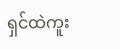ရှင်ထဲကူး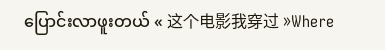ပြောင်းလာဖူးတယ် « 这个电影我穿过 »Where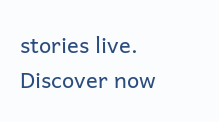stories live. Discover now